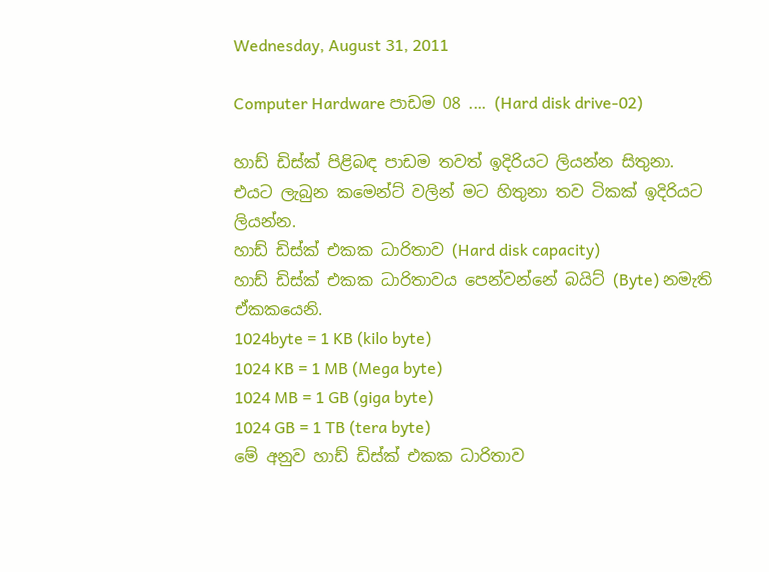Wednesday, August 31, 2011

Computer Hardware පාඩම 08 .... (Hard disk drive-02)

හාඩ් ඩිස්ක් පිළිබඳ පාඩම තවත් ඉදිරියට ලියන්න සිතුනා. එයට ලැබුන කමෙන්ට් වලින් මට හිතුනා තව ටිකක් ඉදිරියට ලියන්න.
හාඩ් ඩිස්ක් එකක ධාරිතාව (Hard disk capacity)
හාඩ් ඩිස්ක් එකක ධාරිතාවය පෙන්වන්නේ බයිට් (Byte) නමැති ඒකකයෙනි.
1024byte = 1 KB (kilo byte)
1024 KB = 1 MB (Mega byte)
1024 MB = 1 GB (giga byte)
1024 GB = 1 TB (tera byte)
මේ අනුව හාඩ් ඩිස්ක් එකක ධාරිතාව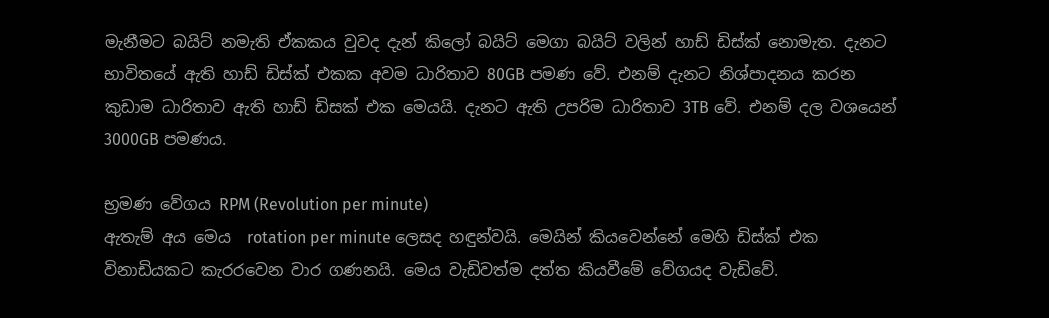මැනීමට බයිට් නමැති ඒකකය වුවද දැන් කිලෝ බයිට් මෙගා බයිට් වලින් හාඩ් ඩිස්ක් නොමැත. දැනට භාවිතයේ ඇති හාඩ් ඩිස්ක් එකක අවම ධාරිතාව 80GB පමණ වේ. එනම් දැනට නිශ්පාදනය කරන කුඩාම ධාරිතාව ඇති හාඩ් ඩිසක් එක මෙයයි. දැනට ඇති උපරිම ධාරිතාව 3TB වේ. එනම් දල වශයෙන් 3000GB පමණය.

භ්‍රමණ වේගය RPM (Revolution per minute)
ඇතැම් අය මෙය  rotation per minute ලෙසද හඳුන්වයි. මෙයින් කියවෙන්නේ මෙහි ඩිස්ක් එක විනාඩියකට කැරරවෙන වාර ගණනයි. මෙය වැඩිවත්ම දත්ත කියවීමේ වේගයද වැඩිවේ.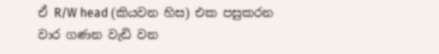ඒ R/W head (කියවන හිස) එක පසුකරන වාර ගණන වැඩි වන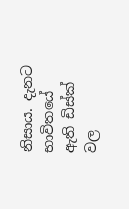නිසාය. දැනට භාවිතයේ ඇති ඩිස්ක් වල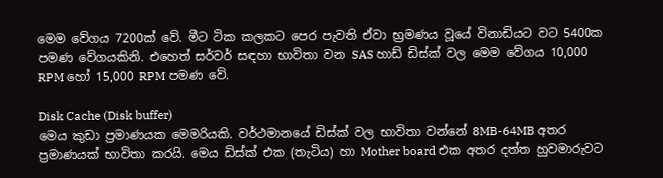මෙම වේගය 7200ක් වේ. මීට ටික කලකට පෙර පැවති ඒවා භ්‍රමණය වූයේ විනාඩියට වට 5400ක පමණ වේගයකිනි. එහෙත් සර්වර් සඳහා භාවිතා වන SAS හාඩ් ඩිස්ක් වල මෙම වේගය 10,000 RPM හෝ 15,000 RPM පමණ වේ.

Disk Cache (Disk buffer)
මෙය කුඩා ප්‍රමාණයක මෙමරියකි. වර්ථමානයේ ඩිස්ක් වල භාවිතා වන්නේ 8MB-64MB අතර ප්‍රමාණයක් භාවිතා කරයි. මෙය ඩිස්ක් එක (තැටිය) හා Mother board එක අතර දත්ත හුවමාරුවට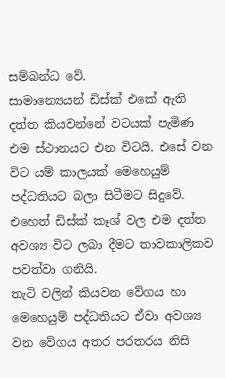සම්බන්ධ වේ.
සාමාන්‍යෙයන් ඩිස්ක් එකේ ඇති දත්ත කියවන්නේ වටයක් පැමිණ එම ස්ථානයට එන විටයි. එසේ වන විට යම් කාලයක් මෙහෙයුම් පද්ධතියට බලා සිටීමට සිදුවේ. එහෙත් ඩිස්ක් කෑශ් වල එම දත්ත අවශ්‍ය විට ලබා දීමට තාවකාලිකව පවත්වා ගනියි.
තැටි වලින් කියවන වේගය හා මෙහෙයුම් පද්ධතියට ඒවා අවශ්‍ය වන වේගය අතර පරතරය නිසි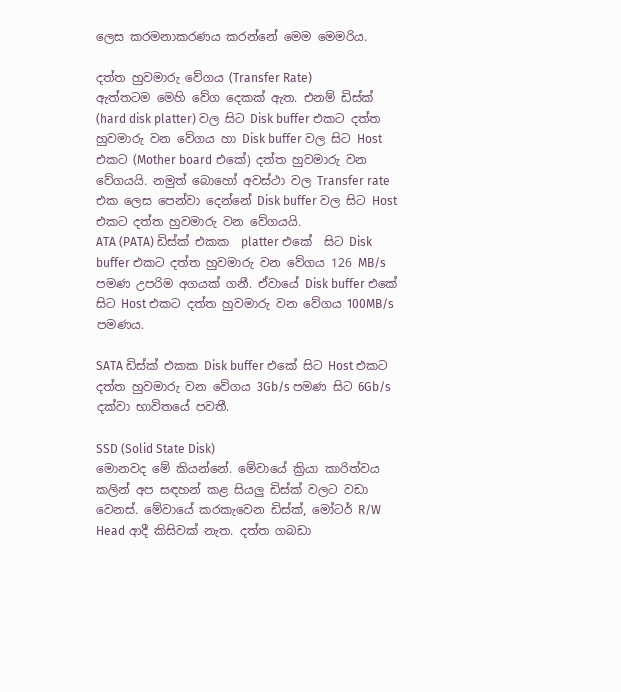ලෙස කරමනාකරණය කරන්නේ මෙම මෙමරිය.

දත්ත හුවමාරු වේගය (Transfer Rate)
ඇත්තටම මෙහි වේග දෙකක් ඇත. එනම් ඩිස්ක් (hard disk platter) වල සිට Disk buffer එකට දත්ත හුවමාරු වන වේගය හා Disk buffer වල සිට Host එකට (Mother board එකේ) දත්ත හුවමාරු වන වේගයයි. නමුත් බොහෝ අවස්ථා වල Transfer rate එක ලෙස පෙන්වා දෙන්නේ Disk buffer වල සිට Host එකට දත්ත හුවමාරු වන වේගයයි.
ATA (PATA) ඩිස්ක් එකක  platter එකේ  සිට Disk buffer එකට දත්ත හුවමාරු වන වේගය 126 MB/s පමණ උපරිම අගයක් ගනී. ඒවායේ Disk buffer එකේ සිට Host එකට දත්ත හුවමාරු වන වේගය 100MB/s පමණය.

SATA ඩිස්ක් එකක Disk buffer එකේ සිට Host එකට දත්ත හුවමාරු වන වේගය 3Gb/s පමණ සිට 6Gb/s දක්වා භාවිතයේ පවතී.

SSD (Solid State Disk)
මොනවද මේ කියන්නේ. මේවායේ ක්‍රියා කාරිත්වය කලින් අප සඳහන් කළ සියලු ඩිස්ක් වලට වඩා වෙනස්. මේවායේ කරකැවෙන ඩිස්ක්, මෝටර් R/W Head ආදී කිසිවක් නැත. දත්ත ගබඩා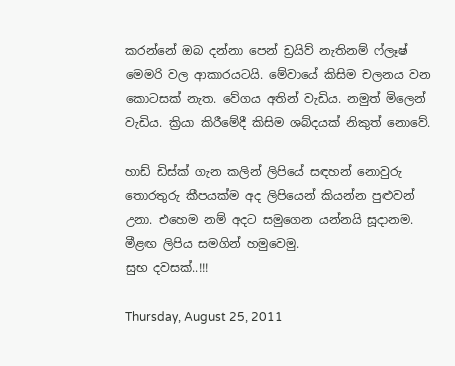කරන්නේ ඔබ දන්නා පෙන් ඩ්‍රයිව් නැතිනම් ෆ්ලෑෂ් මෙමරි වල ආකාරයටයි. මේවායේ කිසිම චලනය වන කොටසක් නැත. වේගය අතින් වැඩිය. නමුත් මිලෙන් වැඩිය. ක්‍රියා කිරීමේදී කිසිම ශබ්දයක් නිකුත් නොවේ.

හාඩ් ඩිස්ක් ගැන කලින් ලිපියේ සඳහන් නොවුරු තොරතුරු කීපයක්ම අද ලිපියෙන් කියන්න පුළුවන් උනා. එහෙම නම් අදට සමුගෙන යන්නයි සූදානම. මීළඟ ලිපිය සමගින් හමුවෙමු.
සුභ දවසක්..!!!

Thursday, August 25, 2011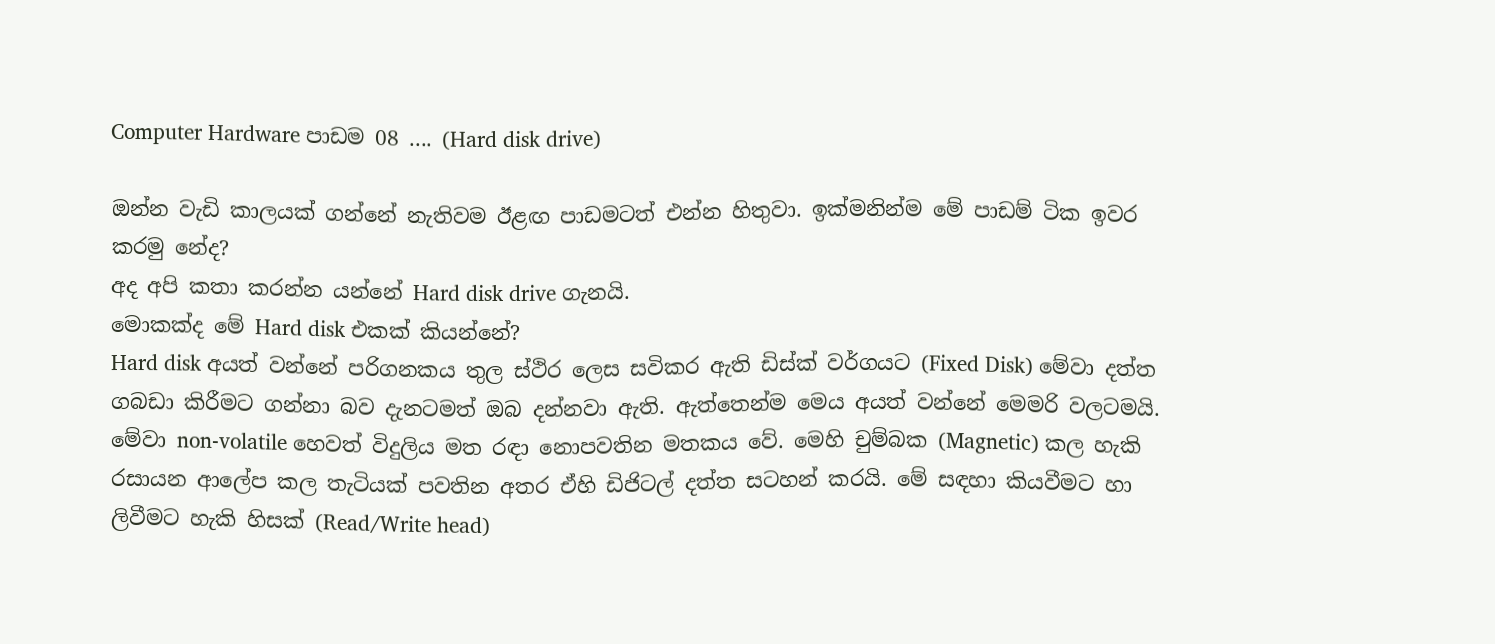Computer Hardware පාඩම 08 .... (Hard disk drive)

ඔන්න වැඩි කාලයක් ගන්නේ නැතිවම ඊළඟ පාඩමටත් එන්න හිතුවා. ඉක්මනින්ම මේ පාඩම් ටික ඉවර කරමු නේද?
අද අපි කතා කරන්න යන්නේ Hard disk drive ගැනයි.
මොකක්ද මේ Hard disk එකක් කියන්නේ?
Hard disk අයත් වන්නේ පරිගනකය තුල ස්ථිර ලෙස සවිකර ඇති ඩිස්ක් වර්ගයට (Fixed Disk) මේවා දත්ත ගබඩා කිරීමට ගන්නා බව දැනටමත් ඔබ දන්නවා ඇති. ඇත්තෙන්ම මෙය අයත් වන්නේ මෙමරි වලටමයි. මේවා non-volatile හෙවත් විදුලිය මත රඳා නොපවතින මතකය වේ. මෙහි චුම්බක (Magnetic) කල හැකි රසායන ආලේප කල තැටියක් පවතින අතර ඒහි ඩිජිටල් දත්ත සටහන් කරයි. මේ සඳහා කියවීමට හා ලිවීමට හැකි හිසක් (Read/Write head)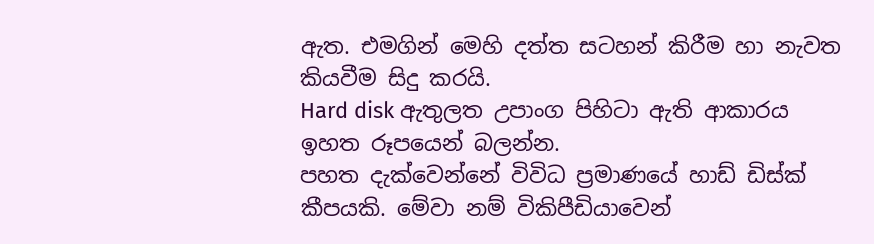ඇත. එමගින් මෙහි දත්ත සටහන් කිරීම හා නැවත කියවීම සිදු කරයි.
Hard disk ඇතුලත උපාංග පිහිටා ඇති ආකාරය ඉහත රූපයෙන් බලන්න.
පහත දැක්වෙන්නේ විවිධ ප්‍රමාණයේ හාඩ් ඩිස්ක් කීපයකි. මේවා නම් විකිපීඩියාවෙන්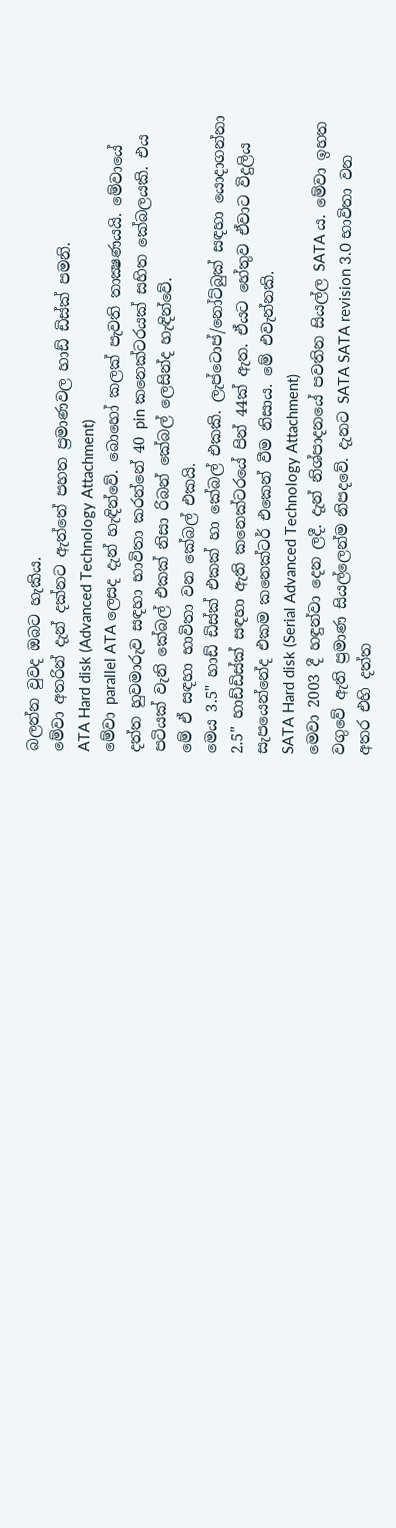බලන්න වුවද ඔබට හැකිය.
මේවා අතරින් දැන් දක්නට ඇත්තේ පහත ප්‍රමාණවල හාඩ් ඩිස්ක් පමනි.
ATA Hard disk (Advanced Technology Attachment)
මේවා parallel ATA ලෙසද දැන් හැඳින්වේ. බොහෝ කලක් පැවති තාක්‍ෂණයයි. මේවායේ දත්ත හුවමාරුව සඳහා භාවිතා කරන්නේ 40 pin කනෙක්ටරයක් සහිත කේබලයකි. එය පටියක් වැනි කේබල් එකක් නිසා රිබන් කේබල් ලෙසින්ද හැඳින්වේ.
මේ ඒ සඳහා භාවිතා වන කේබල් එකයි.
මෙය 3.5" හාඩ් ඩිස්ක් එකක් හා කේබල් එකකි. ලැප්ටොප්/නෝට්බුක් සඳහා යොදාගන්නා 2.5" හාඩ්ඩිස්ක් සඳහා ඇති කනෙක්ටරයේ පින් 44ක් ඇත. ඒයට හේතුව ඒවාට විදුලිය සැපයෙන්නේද එකම කනෙක්ටර් එකෙන් වීම නිසාය. මේ එවැන්නකි.
SATA Hard disk (Serial Advanced Technology Attachment)
මෙවා 2003 දී හඳුන්වා දෙන ලදී. දැන් නිශ්පාදනයේ පවතින සියල්ල SATA ය. මේවා ඉහත වගුවේ ඇති ප්‍රමාණ සියල්ලෙන්ම නිපදවේ. දැනට SATA SATA revision 3.0 භාවිතා වන අතර එහි දත්ත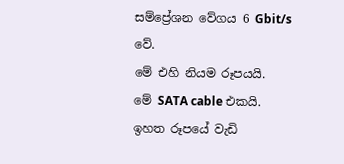සම්ප්‍රේශන වේගය 6 Gbit/s වේ.
මේ එහි නියම රූපයයි.
මේ SATA cable එකයි.
ඉහත රූපයේ වැඩි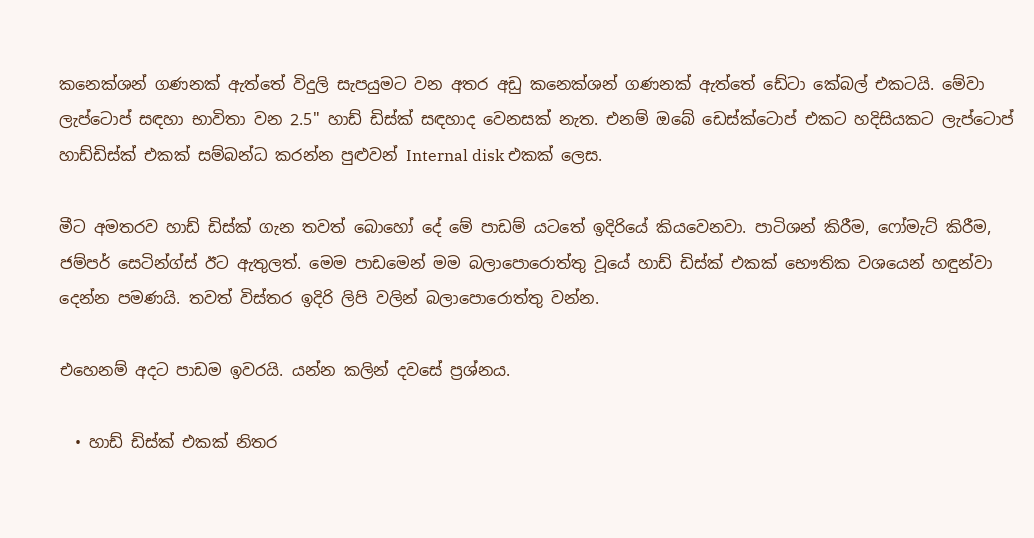කනෙක්ශන් ගණනක් ඇත්තේ විදුලි සැපයුමට වන අතර අඩු කනෙක්ශන් ගණනක් ඇත්තේ ඩේටා කේබල් එකටයි. මේවා ලැප්ටොප් සඳහා භාවිතා වන 2.5" හාඩ් ඩිස්ක් සඳහාද වෙනසක් නැත. එනම් ඔබේ ඩෙස්ක්ටොප් එකට හදිසියකට ලැප්ටොප් හාඩ්ඩිස්ක් එකක් සම්බන්ධ කරන්න පුළුවන් Internal disk එකක් ලෙස.

මීට අමතරව හාඩ් ඩිස්ක් ගැන තවත් බොහෝ දේ මේ පාඩම් යටතේ ඉදිරියේ කියවෙනවා. පාටිශන් කිරීම, ෆෝමැට් කිරීම, ජම්පර් සෙටින්ග්ස් ඊට ඇතුලත්. මෙම පාඩමෙන් මම බලාපොරොත්තු වූයේ හාඩ් ඩිස්ක් එකක් භෞතික වශයෙන් හඳුන්වා දෙන්න පමණයි. තවත් විස්තර ඉදිරි ලිපි වලින් බලාපොරොත්තු වන්න.

එහෙනම් අදට පාඩම ඉවරයි. යන්න කලින් දවසේ ප්‍රශ්නය.

  • හාඩ් ඩිස්ක් එකක් නිතර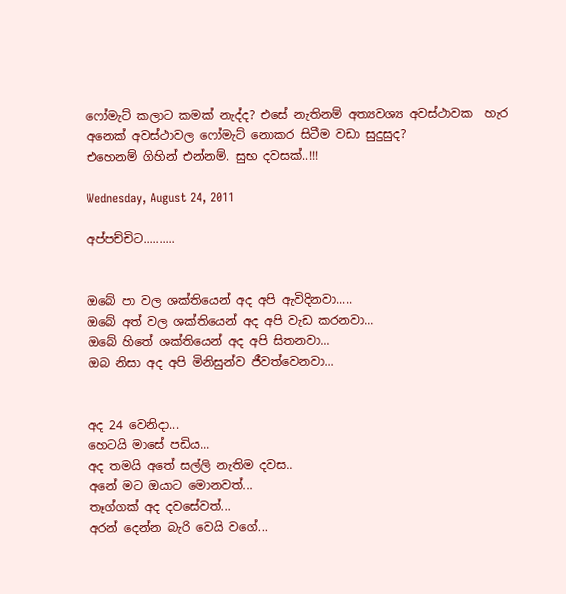ෆෝමැට් කලාට කමක් නැද්ද? එසේ නැතිනම් අත්‍යවශ්‍ය අවස්ථාවක  හැර අනෙක් අවස්ථාවල ෆෝමැට් නොකර සිටීම වඩා සුදුසුද?
එහෙනම් ගිහින් එන්නම්. සුභ දවසක්..!!!

Wednesday, August 24, 2011

අප්පච්චිට..........


ඔබේ පා වල ශක්තියෙන් අද අපි ඇවිදිනවා.....
ඔබේ අත් වල ශක්තියෙන් අද අපි වැඩ කරනවා...
ඔබේ හිතේ ශක්තියෙන් අද අපි සිතනවා...
ඔබ නිසා අද අපි මිනිසුන්ව ජීවත්වෙනවා...


අද 24 වෙනිදා...
හෙටයි මාසේ පඩිය...
අද තමයි අතේ සල්ලි නැතිම දවස..
අනේ මට ඔයාට මොනවත්...
තෑග්ගක් අද දවසේවත්...
අරන් දෙන්න බැරි වෙයි වගේ...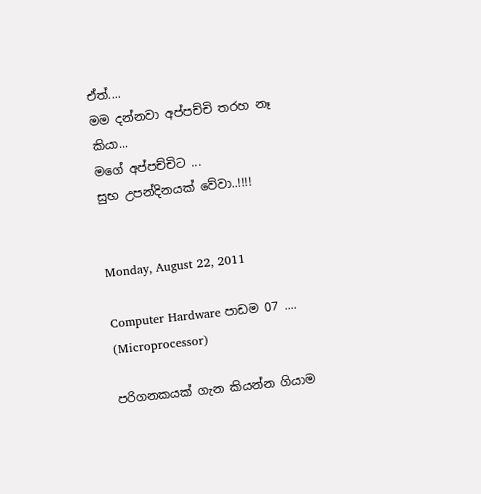ඒත්....
මම දන්නවා අප්පච්චි තරහ නෑ කියා...
මගේ අප්පච්චිට ...
සුභ උපන්දිනයක් වේවා..!!!!


Monday, August 22, 2011

Computer Hardware පාඩම 07 .... (Microprocessor)

පරිගනකයක් ගැන කියන්න ගියාම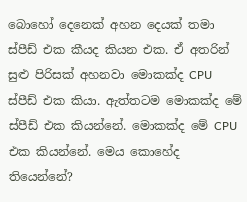බොහෝ දෙනෙක් අහන දෙයක් තමා ස්පීඩ් එක කීයද කියන එක. ඒ අතරින් සුළු පිරිසක් අහනවා මොකක්ද CPU ස්පීඩ් එක කියා. ඇත්තටම මොකක්ද මේ ස්පීඩ් එක කියන්නේ. මොකක්ද මේ CPU එක කියන්නේ. මෙය කොහේද තියෙන්නේ?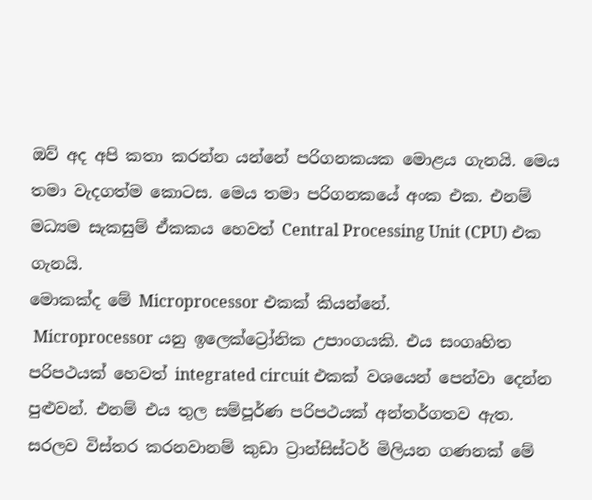ඔව් අද අපි කතා කරන්න යන්නේ පරිගනකයක මොළය ගැනයි. මෙය තමා වැදගත්ම කොටස. මෙය තමා පරිගනකයේ අංක එක. එනම් මධ්‍යම සැකසුම් ඒකකය හෙවත් Central Processing Unit (CPU) එක ගැනයි.
මොකක්ද මේ Microprocessor එකක් කියන්නේ.
 Microprocessor යනු ඉලෙක්ට්‍රෝනික උපාංගයකි. එය සංගෘහිත පරිපථයක් හෙවත් integrated circuit එකක් වශයෙන් පෙන්වා දෙන්න පුළුවන්. එනම් එය තුල සම්පූර්ණ පරිපථයක් අන්තර්ගතව ඇත. සරලව විස්තර කරනවානම් කුඩා ට්‍රාන්සිස්ටර් මිලියන ගණනක් මේ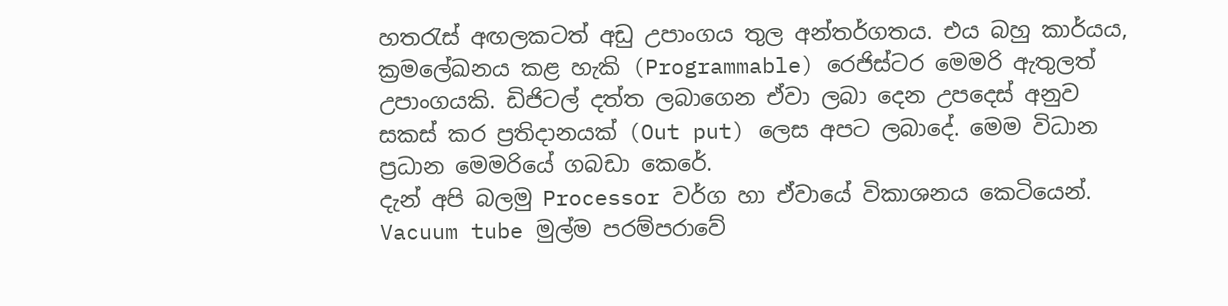හතරැස් අඟලකටත් අඩු උපාංගය තුල අන්තර්ගතය. එය බහු කාර්යය, ක්‍රමලේඛනය කළ හැකි (Programmable) රෙජිස්ටර මෙමරි ඇතුලත් උපාංගයකි. ඩිජිටල් දත්ත ලබාගෙන ඒවා ලබා දෙන උපදෙස් අනුව සකස් කර ප්‍රතිදානයක් (Out put) ලෙස අපට ලබාදේ. මෙම විධාන ප්‍රධාන මෙමරියේ ගබඩා කෙරේ.
දැන් අපි බලමු Processor වර්ග හා ඒවායේ විකාශනය කෙටියෙන්.
Vacuum tube මුල්ම පරම්පරාවේ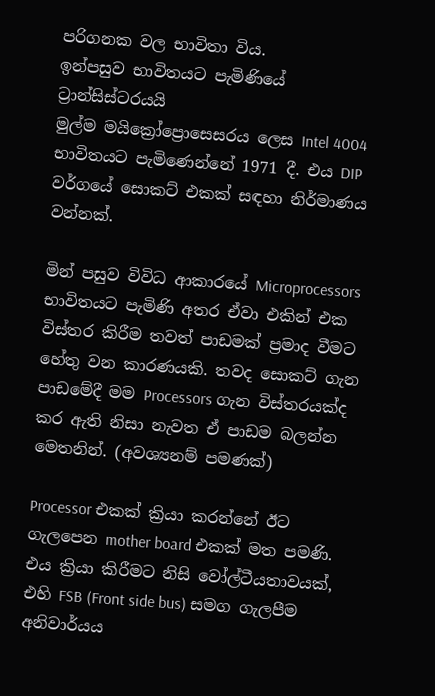පරිගනක වල භාවිතා විය.
ඉන්පසුව භාවිතයට පැමිණියේ ට්‍රාන්සිස්ටරයයි
මුල්ම මයික්‍රෝප්‍රොසෙසරය ලෙස Intel 4004 භාවිතයට පැමිණෙන්නේ 1971 දී. එය DIP වර්ගයේ සොකට් එකක් සඳහා නිර්මාණය වන්නක්.

මින් පසුව විවිධ ආකාරයේ Microprocessors භාවිතයට පැමිණි අතර ඒවා එකින් එක විස්තර කිරීම තවත් පාඩමක් ප්‍රමාද වීමට හේතු වන කාරණයකි. තවද සොකට් ගැන පාඩමේදී මම Processors ගැන විස්තරයක්ද කර ඇති නිසා නැවත ඒ පාඩම බලන්න මෙතනින්. (අවශ්‍යනම් පමණක්)

Processor එකක් ක්‍රියා කරන්නේ ඊට ගැලපෙන mother board එකක් මත පමණි. එය ක්‍රියා කිරීමට නිසි වෝල්ටීයතාවයක්, එහි FSB (Front side bus) සමග ගැලපීම අනිවාර්යය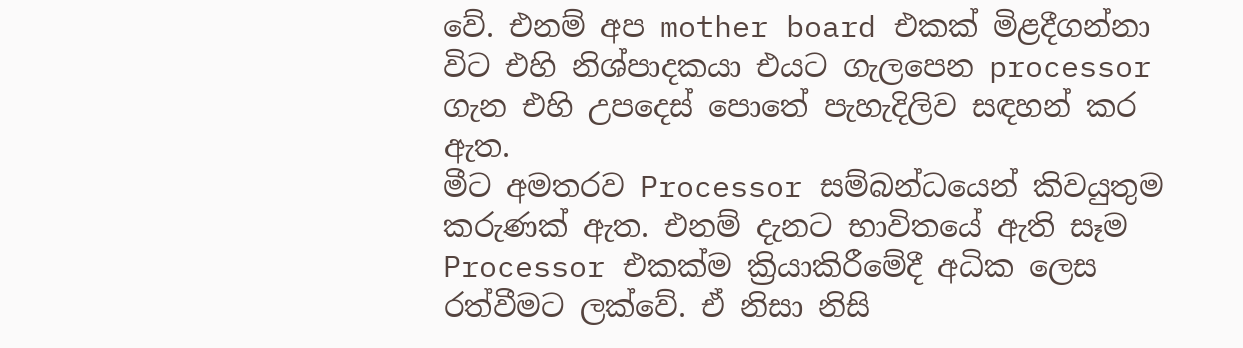වේ. එනම් අප mother board එකක් මිළදීගන්නා විට එහි නිශ්පාදකයා එයට ගැලපෙන processor ගැන එහි උපදෙස් පොතේ පැහැදිලිව සඳහන් කර ඇත.
මීට අමතරව Processor සම්බන්ධයෙන් කිවයුතුම කරුණක් ඇත. එනම් දැනට භාවිතයේ ඇති සෑම Processor එකක්ම ක්‍රියාකිරීමේදී අධික ලෙස රත්වීමට ලක්වේ. ඒ නිසා නිසි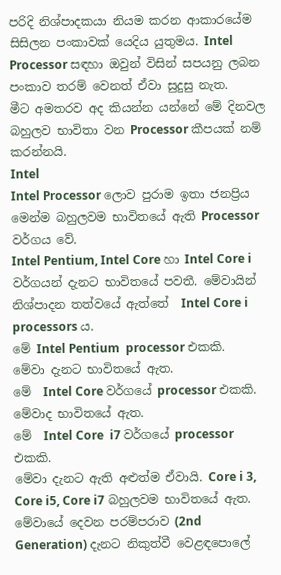පරිදි නිශ්පාදකයා නියම කරන ආකාරයේම සිසිලන පංකාවක් යෙදිය යුතුමය. Intel Processor සඳහා ඔවුන් විසින් සපයනු ලබන පංකාව තරම් වෙනත් ඒවා සුදුසු නැත.
මීට අමතරව අද කියන්න යන්නේ මේ දිනවල බහුලව භාවිතා වන Processor කීපයක් නම් කරන්නයි.
Intel
Intel Processor ලොව පුරාම ඉතා ජනප්‍රිය මෙන්ම බහුලවම භාවිතයේ ඇති Processor වර්ගය වේ.
Intel Pentium, Intel Core හා Intel Core i වර්ගයන් දැනට භාවිතයේ පවතී. මේවායින් නිශ්පාදන තත්වයේ ඇත්තේ  Intel Core i  processors ය.
මේ Intel Pentium  processor එකකි.
මේවා දැනට භාවිතයේ ඇත.
මේ  Intel Core වර්ගයේ processor එකකි.
මේවාද භාවිතයේ ඇත.
මේ  Intel Core  i7 වර්ගයේ processor එකකි.
මේවා දැනට ඇති අළුත්ම ඒවායි. Core i 3, Core i5, Core i7 බහුලවම භාවිතයේ ඇත. මේවායේ දෙවන පරම්පරාව (2nd Generation) දැනට නිකුත්වී වෙළඳපොලේ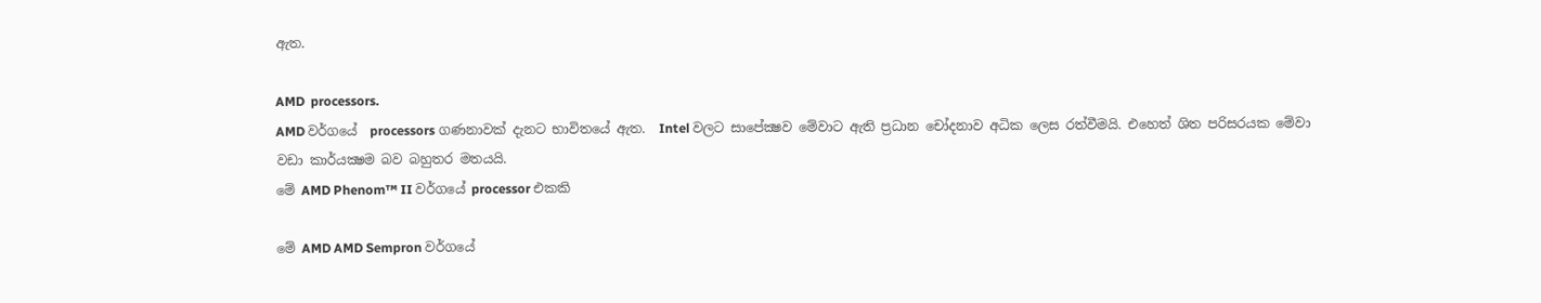ඇත.

AMD  processors.
AMD වර්ගයේ  processors ගණනාවක් දැනට භාවිතයේ ඇත.  Intel වලට සාපේක්‍ෂව මේවාට ඇති ප්‍රධාන චෝදනාව අධික ලෙස රත්වීමයි. එහෙත් ශිත පරිසරයක මේවා වඩා කාර්යක්‍ෂම බව බහුතර මතයයි.
මේ AMD Phenom™ II වර්ගයේ processor එකකි

මේ AMD AMD Sempron වර්ගයේ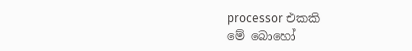processor එකකි
මේ බොහෝ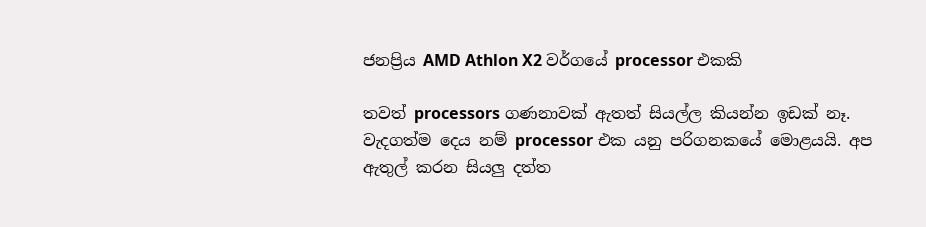ජනප්‍රිය AMD Athlon X2 වර්ගයේ processor එකකි

තවත් processors ගණනාවක් ඇතත් සියල්ල කියන්න ඉඩක් නෑ. වැදගත්ම දෙය නම් processor එක යනු පරිගනකයේ මොළයයි. අප ඇතුල් කරන සියලු දත්ත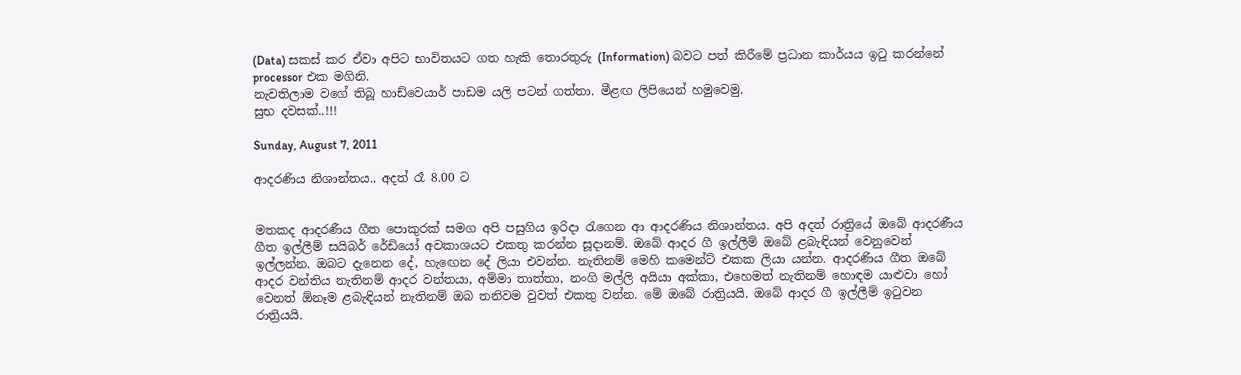(Data) සකස් කර ඒවා අපිට භාවිතයට ගත හැකි තොරතුරු (Information) බවට පත් කිරීමේ ප්‍රධාන කාර්යය ඉටු කරන්නේ processor එක මගිනි.
නැවතිලාම වගේ තිබූ හාඩ්වෙයාර් පාඩම යලි පටන් ගත්තා. මීළඟ ලිපියෙන් හමුවෙමු.
සුභ දවසක්..!!!

Sunday, August 7, 2011

ආදරණිය නිශාන්තය.. අදත් රෑ 8.00 ට


මතකද ආදරණීය ගීත පොකුරක් සමග අපි පසුගිය ඉරිදා රැගෙන ආ ආදරණිය නිශාන්තය. අපි අදත් රාත්‍රියේ ඔබේ ආදරණීය ගීත ඉල්ලීම් සයිබර් රේඩියෝ අවකාශයට එකතු කරන්න සූදානම්. ඔබේ ආදර ගී ඉල්ලීම් ඔබේ ළබැඳියන් වෙනුවෙන් ඉල්ලන්න. ඔබට දැනෙන දේ, හැඟෙන දේ ලියා එවන්න. නැතිනම් මෙහි කමෙන්ට් එකක ලියා යන්න. ආදරණිය ගීත ඔබේ ආදර වන්තිය නැතිනම් ආදර වන්තයා, අම්මා තාත්තා, නංගි මල්ලි අයියා අක්කා, එහෙමත් නැතිනම් හොඳම යාළුවා හෝ වෙනත් ඕනෑම ළබැඳියන් නැතිනම් ඔබ තනිවම වුවත් එකතු වන්න. මේ ඔබේ රාත්‍රියයි. ඔබේ ආදර ගී ඉල්ලීම් ඉටුවන රාත්‍රියයි.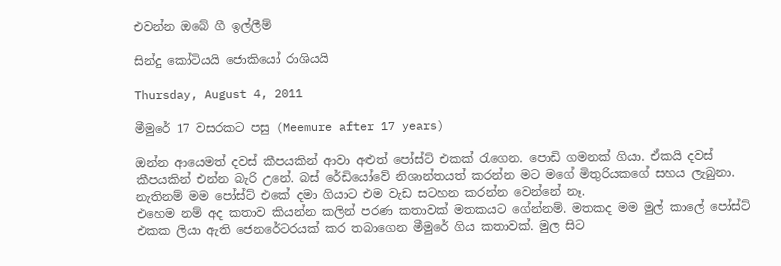එවන්න ඔබේ ගී ඉල්ලීම්

සින්දු කෝටියයි ජොකියෝ රාශියයි

Thursday, August 4, 2011

මීමුරේ 17 වසරකට පසු (Meemure after 17 years)

ඔන්න ආයෙමත් දවස් කීපයකින් ආවා අළුත් පෝස්ට් එකක් රැගෙන. පොඩි ගමනක් ගියා. ඒකයි දවස් කීපයකින් එන්න බැරි උනේ. බස් රේඩියෝවේ නිශාන්තයත් කරන්න මට මගේ මිතුරියකගේ සහය ලැබුනා. නැතිනම් මම පෝස්ට් එකේ දමා ගියාට එම වැඩ සටහන කරන්න වෙන්නේ නෑ.
එහෙම නම් අද කතාව කියන්න කලින් පරණ කතාවක් මතකයට ගේන්නම්. මතකද මම මුල් කාලේ පෝස්ට් එකක ලියා ඇති ජෙනරේටරයක් කර තබාගෙන මීමුරේ ගිය කතාවක්. මුල සිට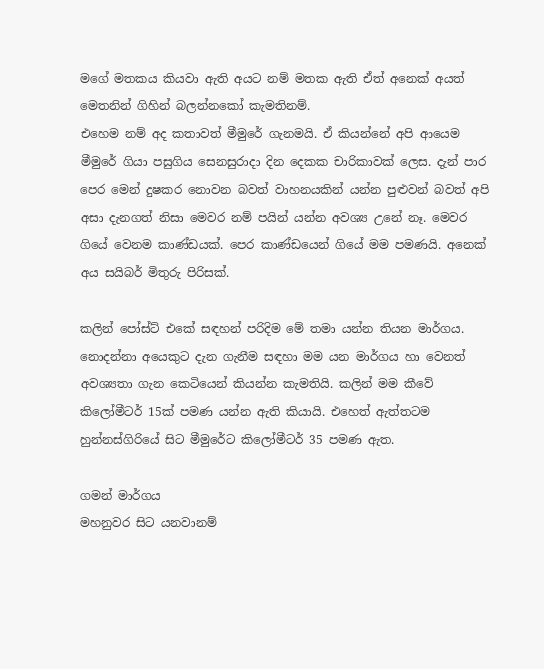මගේ මතකය කියවා ඇති අයට නම් මතක ඇති ඒත් අනෙක් අයත් මෙතනින් ගිහින් බලන්නකෝ කැමතිනම්.
එහෙම නම් අද කතාවත් මීමුරේ ගැනමයි. ඒ කියන්නේ අපි ආයෙම මීමුරේ ගියා පසුගිය සෙනසුරාදා දින දෙකක චාරිකාවක් ලෙස. දැන් පාර පෙර මෙන් දුෂකර නොවන බවත් වාහනයකින් යන්න පුළුවන් බවත් අපි අසා දැනගත් නිසා මෙවර නම් පයින් යන්න අවශ්‍ය උනේ නෑ. මෙවර ගියේ වෙනම කාණ්ඩයක්. පෙර කාණ්ඩයෙන් ගියේ මම පමණයි. අනෙක් අය සයිබර් මිතුරු පිරිසක්.

කලින් පෝස්ට් එකේ සඳහන් පරිදිම මේ තමා යන්න තියන මාර්ගය. නොදන්නා අයෙකුට දැන ගැනීම සඳහා මම යන මාර්ගය හා වෙනත් අවශ්‍යතා ගැන කෙටියෙන් කියන්න කැමතියි. කලින් මම කීවේ කිලෝමීටර් 15ක් පමණ යන්න ඇති කියායි. එහෙත් ඇත්තටම හුන්නස්ගිරියේ සිට මීමුරේට කිලෝමීටර් 35 පමණ ඇත.

ගමන් මාර්ගය
මහනුවර සිට යනවානම්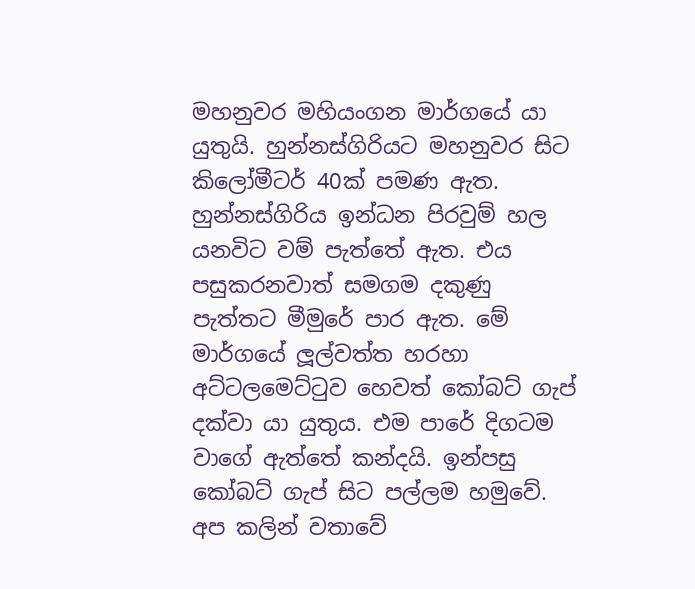මහනුවර මහියංගන මාර්ගයේ යා යුතුයි. හුන්නස්ගිරියට මහනුවර සිට කිලෝමීටර් 40ක් පමණ ඇත. හුන්නස්ගිරිය ඉන්ධන පිරවුම් හල යනවිට වම් පැත්තේ ඇත. එය පසුකරනවාත් සමගම දකුණු පැත්තට මීමුරේ පාර ඇත. මේ මාර්ගයේ ලූල්වත්ත හරහා අට්ටලමෙට්ටුව හෙවත් කෝබට් ගැප් දක්වා යා යුතුය. එම පාරේ දිගටම වාගේ ඇත්තේ කන්දයි. ඉන්පසු කෝබට් ගැප් සිට පල්ලම හමුවේ. අප කලින් වතාවේ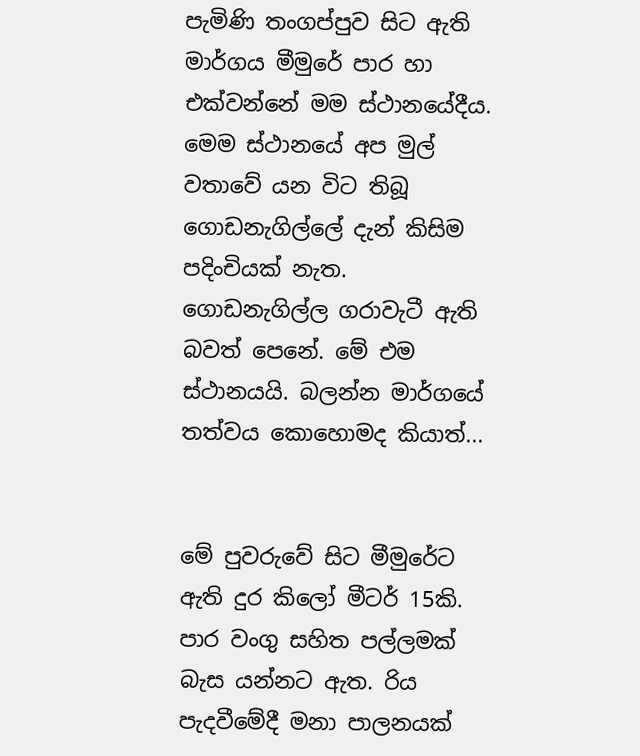පැමිණි තංගප්පුව සිට ඇති මාර්ගය මීමුරේ පාර හා එක්වන්නේ මම ස්ථානයේදීය.
මෙම ස්ථානයේ අප මුල් වතාවේ යන විට තිබූ ගොඩනැගිල්ලේ දැන් කිසිම පදිංචියක් නැත. ගොඩනැගිල්ල ගරාවැටී ඇති බවත් පෙනේ. මේ එම ස්ථානයයි. බලන්න මාර්ගයේ තත්වය කොහොමද කියාත්...


මේ පුවරුවේ සිට මීමුරේට ඇති දුර කිලෝ මීටර් 15කි. පාර වංගු සහිත පල්ලමක් බැස යන්නට ඇත. රිය පැදවීමේදී මනා පාලනයක්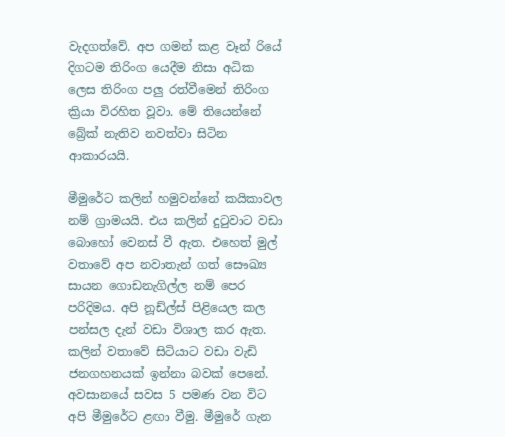වැදගත්වේ. අප ගමන් කළ වෑන් රියේ දිගටම තිරිංග යෙදීම නිසා අධික ලෙස තිරිංග පලු රත්වීමෙන් තිරිංග ක්‍රියා විරහිත වූවා. මේ තියෙන්නේ බ්‍රේක් නැතිව නවත්වා සිටින ආකාරයයි.

මීමුරේට කලින් හමුවන්නේ කයිකාවල නම් ග්‍රාමයයි. එය කලින් දුටුවාට වඩා බොහෝ වෙනස් වී ඇත. එහෙත් මුල් වතාවේ අප නවාතැන් ගත් සෞඛ්‍ය සායන ගොඩනැගිල්ල නම් පෙර පරිදිමය. අපි නූඩ්ල්ස් පිළියෙල කල පන්සල දැන් වඩා විශාල කර ඇත. කලින් වතාවේ සිටියාට වඩා වැඩි ජනගහනයක් ඉන්නා බවක් පෙනේ.
අවසානයේ සවස 5 පමණ වන විට අපි මීමුරේට ළඟා වීමු. මීමුරේ ගැන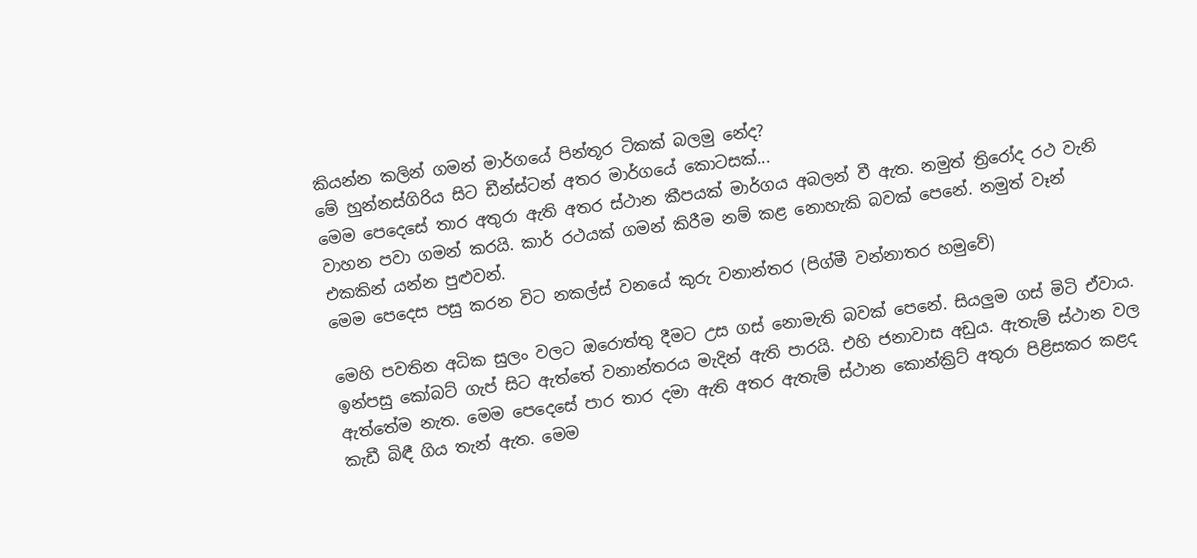කියන්න කලින් ගමන් මාර්ගයේ පින්තූර ටිකක් බලමු නේද?
මේ හුන්නස්ගිරිය සිට ඩීන්ස්ටන් අතර මාර්ගයේ කොටසක්...
මෙම පෙදෙසේ තාර අතුරා ඇති අතර ස්ථාන කීපයක් මාර්ගය අබලන් වී ඇත. නමුත් ත්‍රිරෝද රථ වැනි වාහන පවා ගමන් කරයි. කාර් රථයක් ගමන් කිරීම නම් කළ නොහැකි බවක් පෙනේ. නමුත් වෑන් එකකින් යන්න පුළුවන්.
මෙම පෙදෙස පසු කරන විට නකල්ස් වනයේ කුරු වනාන්තර (පිග්මී වන්නාතර හමුවේ)

මෙහි පවතින අධික සුලං වලට ඔරොත්තු දීමට උස ගස් නොමැති බවක් පෙනේ. සියලුම ගස් මිටි ඒවාය. ඉන්පසු කෝබට් ගැප් සිට ඇත්තේ වනාන්තරය මැදින් ඇති පාරයි. එහි ජනාවාස අඩුය. ඇතැම් ස්ථාන වල ඇත්තේම නැත. මෙම පෙදෙසේ පාර තාර දමා ඇති අතර ඇතැම් ස්ථාන කොන්ක්‍රිට් අතුරා පිළිසකර කළද කැඩී බිඳී ගිය තැන් ඇත. මෙම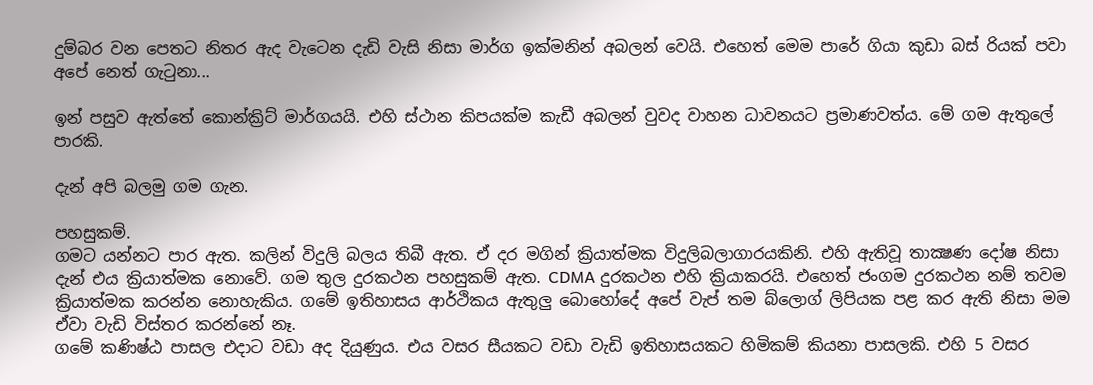දුම්බර වන පෙතට නිතර ඇද වැටෙන දැඩි වැසි නිසා මාර්ග ඉක්මනින් අබලන් වෙයි. එහෙත් මෙම පාරේ ගියා කුඩා බස් රියක් පවා අපේ නෙත් ගැටුනා...

ඉන් පසුව ඇත්තේ කොන්ක්‍රිට් මාර්ගයයි. එහි ස්ථාන කිපයක්ම කැඩී අබලන් වුවද වාහන ධාවනයට ප්‍රමාණවත්ය. මේ ගම ඇතුලේ පාරකි.

දැන් අපි බලමු ගම ගැන.

පහසුකම්.
ගමට යන්නට පාර ඇත. කලින් විදුලි බලය තිබී ඇත. ඒ දර මගින් ක්‍රියාත්මක විදුලිබලාගාරයකිනි. එහි ඇතිවූ තාක්‍ෂණ දෝෂ නිසා දැන් එය ක්‍රියාත්මක නොවේ. ගම තුල දුරකථන පහසුකම් ඇත. CDMA දුරකථන එහි ක්‍රියාකරයි. එහෙත් ජංගම දුරකථන නම් තවම ක්‍රියාත්මක කරන්න නොහැකිය. ගමේ ඉතිහාසය ආර්ථිකය ඇතුලු බොහෝදේ අපේ වැප් තම බ්ලොග් ලිපියක පළ කර ඇති නිසා මම ඒවා වැඩි විස්තර කරන්නේ නෑ.
ගමේ කණිෂ්ඨ පාසල එදාට වඩා අද දියුණුය. එය වසර සීයකට වඩා වැඩි ඉතිහාසයකට හිමිකම් කියනා පාසලකි. එහි 5 වසර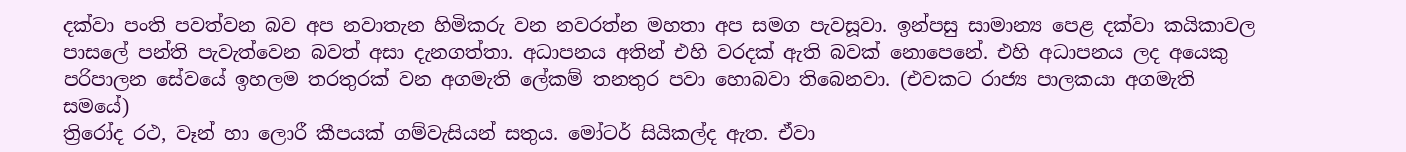දක්වා පංති පවත්වන බව අප නවාතැන හිමිකරු වන නවරත්න මහතා අප සමග පැවසූවා. ඉන්පසු සාමාන්‍ය පෙළ දක්වා කයිකාවල පාසලේ පන්ති පැවැත්වෙන බවත් අසා දැනගත්තා. අධාපනය අතින් එහි වරදක් ඇති බවක් නොපෙනේ. එහි අධාපනය ලද අයෙකු පරිපාලන සේවයේ ඉහලම තරතුරක් වන අගමැති ලේකම් තනතුර පවා හොබවා තිබෙනවා. (එවකට රාජ්‍ය පාලකයා අගමැති සමයේ)
ත්‍රිරෝද රථ, වෑන් හා ලොරී කීපයක් ගම්වැසියන් සතුය. මෝටර් සියිකල්ද ඇත. ඒවා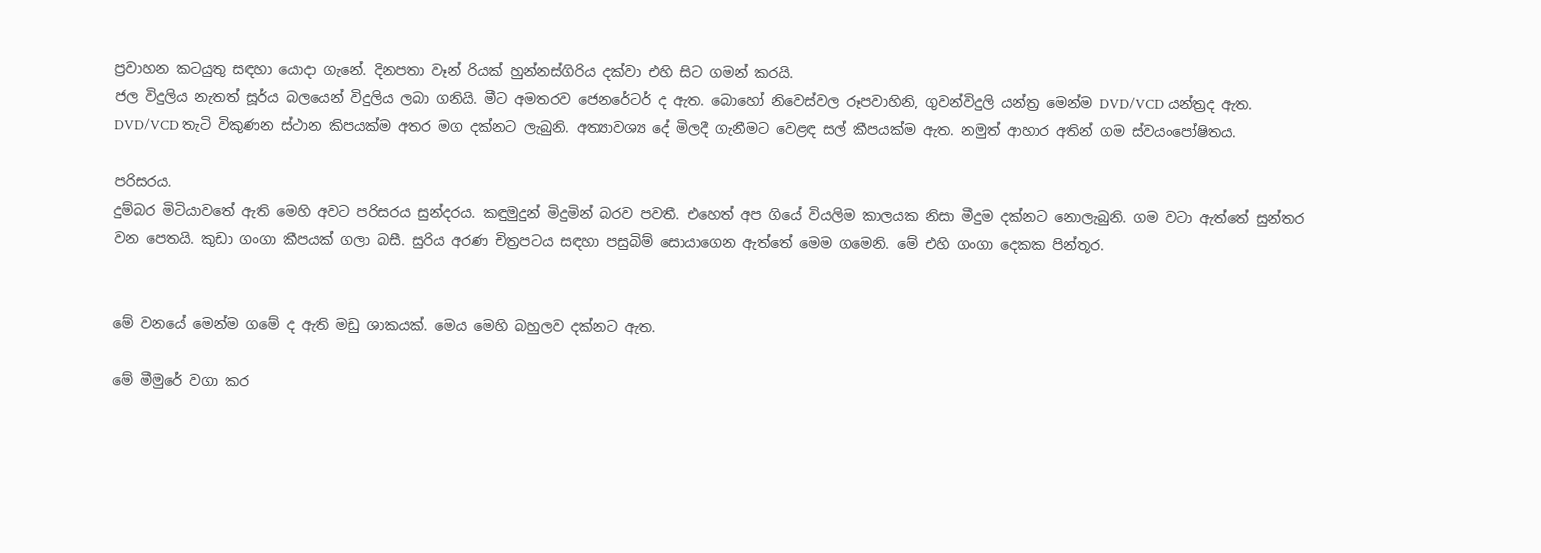ප්‍රවාහන කටයුතු සඳහා යොදා ගැනේ. දිනපතා වෑන් රියක් හුන්නස්ගිරිය දක්වා එහි සිට ගමන් කරයි.
ජල විදුලිය නැතත් සූර්ය බලයෙන් විදුලිය ලබා ගනියි. මීට අමතරව ජෙනරේටර් ද ඇත. බොහෝ නිවෙස්වල රූපවාහිනි, ගුවන්විදුලි යන්ත්‍ර මෙන්ම DVD/VCD යන්ත්‍රද ඇත.  DVD/VCD තැටි විකුණන ස්ථාන කිපයක්ම අතර මග දක්නට ලැබුනි. අත්‍යාවශ්‍ය දේ මිලදී ගැනීමට වෙළඳ සල් කීපයක්ම ඇත. නමුත් ආහාර අතින් ගම ස්වයංපෝෂිතය.

පරිසරය.
දුම්බර මිටියාවතේ ඇති මෙහි අවට පරිසරය සුන්දරය. කඳුමුදුන් මිදුමින් බරව පවතී. එහෙත් අප ගියේ වියලිම කාලයක නිසා මීදුම දක්නට නොලැබුනි. ගම වටා ඇත්තේ සුන්තර වන පෙතයි. කුඩා ගංගා කීපයක් ගලා බසී. සුරිය අරණ චිත්‍රපටය සඳහා පසුබිම් සොයාගෙන ඇත්තේ මෙම ගමෙනි. මේ එහි ගංගා දෙකක පින්තූර.


මේ වනයේ මෙන්ම ගමේ ද ඇති මඩු ශාකයක්. මෙය මෙහි බහුලව දක්නට ඇත.

මේ මීමුරේ වගා කර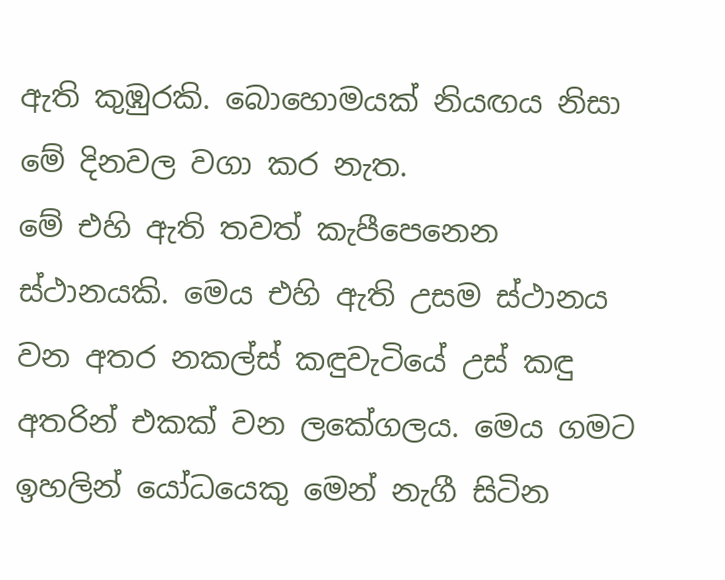ඇති කුඹුරකි. බොහොමයක් නියඟය නිසා මේ දිනවල වගා කර නැත.
මේ එහි ඇති තවත් කැපීපෙනෙන ස්ථානයකි. මෙය එහි ඇති උසම ස්ථානය වන අතර නකල්ස් කඳුවැටියේ උස් කඳු අතරින් එකක් වන ලකේගලය. මෙය ගමට ඉහලින් යෝධයෙකු මෙන් නැගී සිටින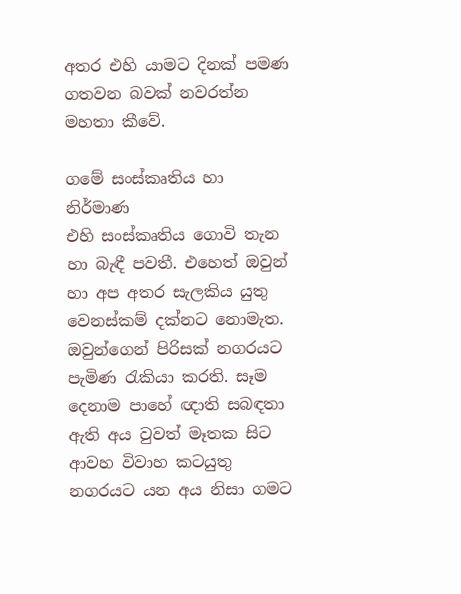අතර එහි යාමට දිනක් පමණ ගතවන බවක් නවරත්න මහතා කීවේ.

ගමේ සංස්කෘතිය හා නිර්මාණ
එහි සංස්කෘතිය ගොවි තැන හා බැඳී පවතී. එහෙත් ඔවුන් හා අප අතර සැලකිය යුතු වෙනස්කම් දක්නට නොමැත. ඔවුන්ගෙන් පිරිසක් නගරයට පැමිණ රැකියා කරති. සෑම දෙනාම පාහේ ඥාති සබඳතා ඇති අය වුවත් මෑතක සිට ආවහ විවාහ කටයුතු නගරයට යන අය නිසා ගමට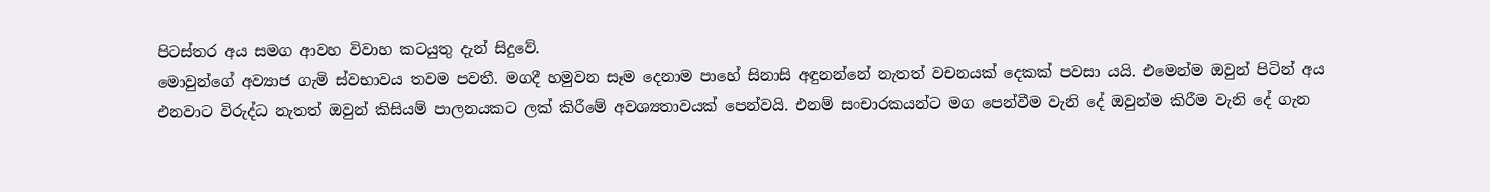පිටස්තර අය සමග ආවහ විවාහ කටයුතු දැන් සිදුවේ.
මොවුන්ගේ අව්‍යාජ ගැමි ස්වභාවය තවම පවතී. මගදී හමුවන සෑම දෙනාම පාහේ සිනාසි අඳුනන්නේ නැතත් වචනයක් දෙකක් පවසා යයි. එමෙන්ම ඔවුන් පිටින් අය එනවාට විරුද්ධ නැතත් ඔවුන් කිසියම් පාලනයකට ලක් කිරීමේ අවශ්‍යතාවයක් පෙන්වයි. එනම් සංචාරකයන්ට මග පෙන්වීම වැනි දේ ඔවුන්ම කිරීම වැනි දේ ගැන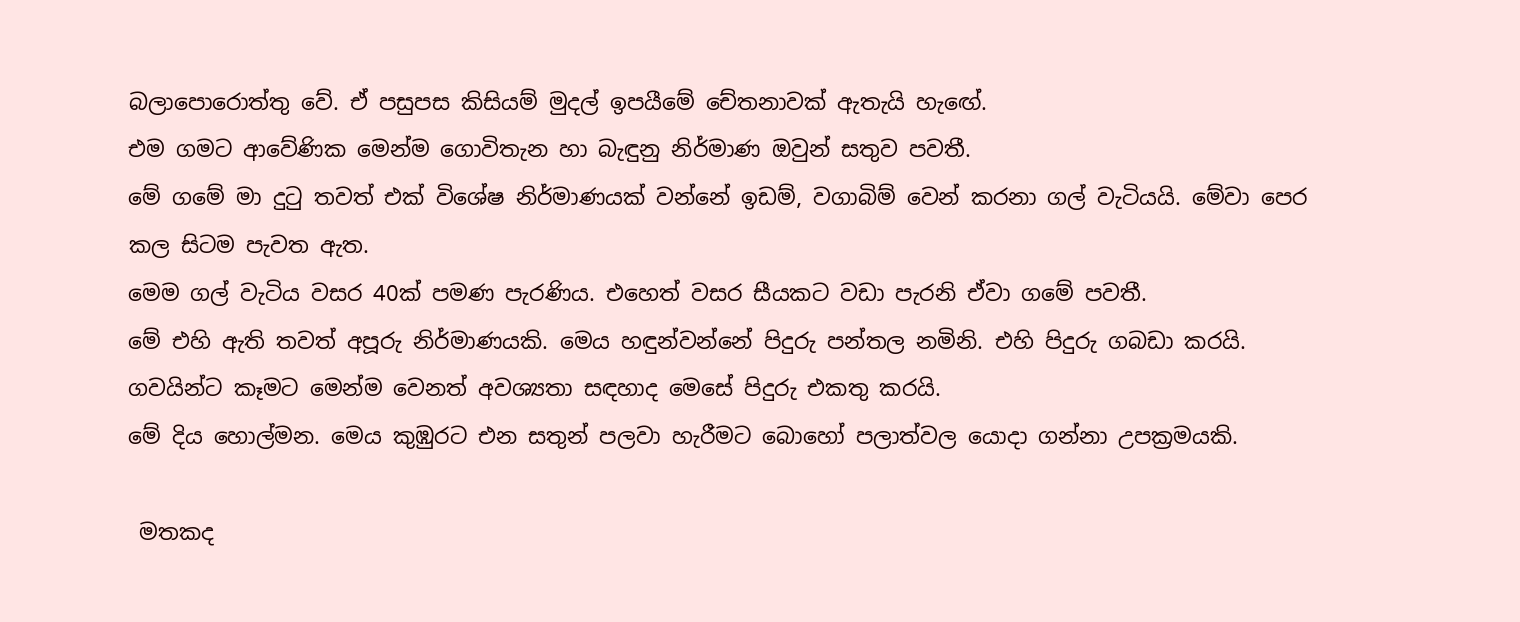බලාපොරොත්තු වේ. ඒ පසුපස කිසියම් මුදල් ඉපයීමේ චේතනාවක් ඇතැයි හැඟේ.
එම ගමට ආවේණික මෙන්ම ගොවිතැන හා බැඳුනු නිර්මාණ ඔවුන් සතුව පවතී.
මේ ගමේ මා දුටු තවත් එක් විශේෂ නිර්මාණයක් වන්නේ ඉඩම්, වගාබිම් වෙන් කරනා ගල් වැටියයි. මේවා පෙර කල සිටම පැවත ඇත.
මෙම ගල් වැටිය වසර 40ක් පමණ පැරණිය. එහෙත් වසර සීයකට වඩා පැරනි ඒවා ගමේ පවතී.
මේ එහි ඇති තවත් අපූරු නිර්මාණයකි. මෙය හඳුන්වන්නේ පිදුරු පන්තල නමිනි. එහි පිදුරු ගබඩා කරයි. ගවයින්ට කෑමට මෙන්ම වෙනත් අවශ්‍යතා සඳහාද මෙසේ පිදුරු එකතු කරයි.
මේ දිය හොල්මන. මෙය කුඹුරට එන සතුන් පලවා හැරීමට බොහෝ පලාත්වල යොදා ගන්නා උපක්‍රමයකි.

 මතකද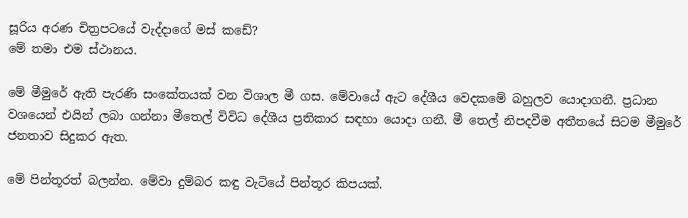සූරිය අරණ චිත්‍රපටයේ වැද්දාගේ මස් කඩේ?
මේ තමා එම ස්ථානය.

මේ මීමුරේ ඇති පැරණි සංකේතයක් වන විශාල මී ගස. මේවායේ ඇට දේශීය වෙදකමේ බහුලව යොදාගනී. ප්‍රධාන වශයෙන් එයින් ලබා ගන්නා මීතෙල් විවිධ දේශීය ප්‍රතිකාර සඳහා යොදා ගනී. මී තෙල් නිපදවීම අතීතයේ සිටම මීමුරේ ජනතාව සිදුකර ඇත.

මේ පින්තූරත් බලන්න. මේවා දුම්බර කඳු වැටියේ පින්තූර කිපයක්.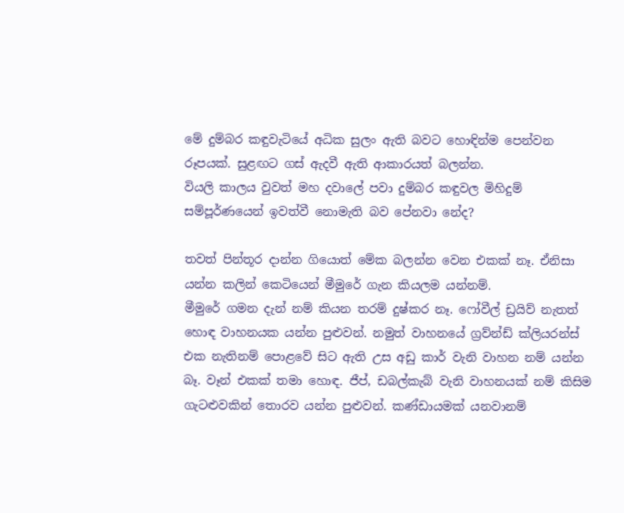මේ දුම්බර කඳුවැටියේ අධික සුලං ඇති බවට හොඳින්ම පෙන්වන රූපයක්. සුළඟට ගස් ඇදවී ඇති ආකාරයත් බලන්න.
වියලි කාලය වුවත් මහ දවාලේ පවා දුම්බර කඳුවල මිහිදුම් සම්පූර්ණයෙන් ඉවත්වී නොමැති බව පේනවා නේද?

තවත් පින්තූර දාන්න ගියොත් මේක බලන්න වෙන එකක් නෑ. ඒනිසා යන්න කලින් කෙටියෙන් මීමුරේ ගැන කියලම යන්නම්.
මීමුරේ ගමන දැන් නම් කියන තරම් දුෂ්කර නෑ. ෆෝවීල් ඩ්‍රයිව් නැතත් හොඳ වාහනයක යන්න පුළුවන්. නමුත් වාහනයේ ග්‍රව්න්ඩ් ක්ලියරන්ස් එක නැතිනම් පොළවේ සිට ඇති උස අඩු කාර් වැනි වාහන නම් යන්න බෑ. වෑන් එකක් තමා හොඳ. ජීප්, ඩබල්කැබ් වැනි වාහනයක් නම් කිසිම ගැටළුවකින් තොරව යන්න පුළුවන්. කණ්ඩායමක් යනවානම්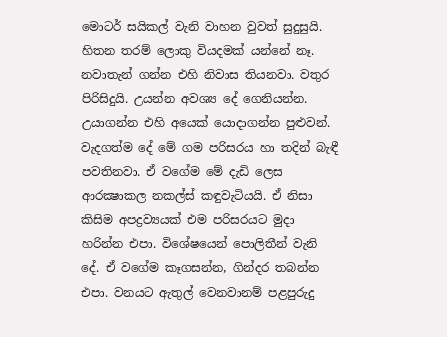මොටර් සයිකල් වැනි වාහන වුවත් සුදුසුයි. හිතන තරම් ලොකු වියදමක් යන්නේ නෑ. නවාතැන් ගන්න එහි නිවාස තියනවා. වතුර පිරිසිදුයි. උයන්න අවශ්‍ය දේ ගෙනියන්න. උයාගන්න එහි අයෙක් යොදාගන්න පුළුවන්. වැදගත්ම දේ මේ ගම පරිසරය හා තදින් බැඳී පවතිනවා. ඒ වගේම මේ දැඩි ලෙස ආරක්‍ෂාකල නකල්ස් කඳුවැටියයි. ඒ නිසා කිසිම අපද්‍රව්‍යයක් එම පරිසරයට මුදා හරින්න එපා. විශේෂයෙන් පොලිතීන් වැනි දේ. ඒ වගේම කෑගසන්න, ගින්දර තබන්න එපා. වනයට ඇතුල් වෙනවානම් පළපුරුදු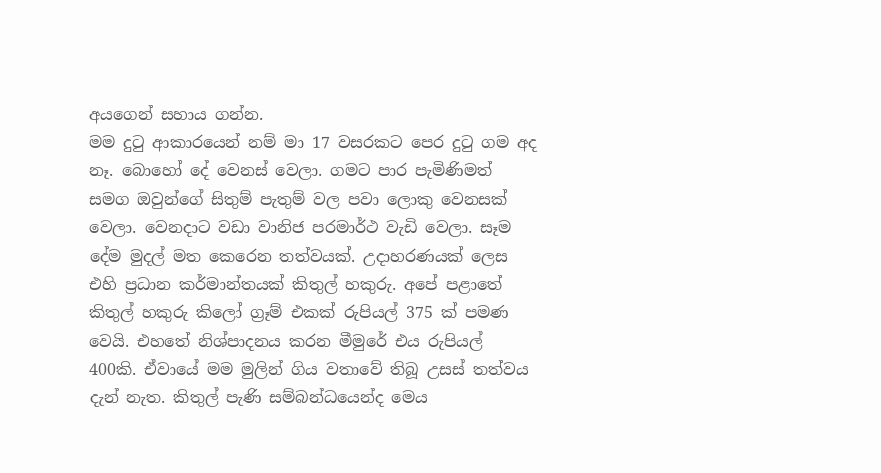අයගෙන් සහාය ගන්න.
මම දුටු ආකාරයෙන් නම් මා 17 වසරකට පෙර දුටු ගම අද නෑ. බොහෝ දේ වෙනස් වෙලා. ගමට පාර පැමිණිමත් සමග ඔවුන්ගේ සිතුම් පැතුම් වල පවා ලොකු වෙනසක් වෙලා. වෙනදාට වඩා වානිජ පරමාර්ථ වැඩි වෙලා. සෑම දේම මුදල් මත කෙරෙන තත්වයක්. උදාහරණයක් ලෙස එහි ප්‍රධාන කර්මාන්තයක් කිතුල් හකුරු. අපේ පළාතේ කිතුල් හකුරු කිලෝ ග්‍රෑම් එකක් රුපියල් 375 ක් පමණ වෙයි. එහතේ නිශ්පාදනය කරන මීමුරේ එය රුපියල් 400කි. ඒවායේ මම මුලින් ගිය වතාවේ තිබූ උසස් තත්වය දැන් නැත. කිතුල් පැණි සම්බන්ධයෙන්ද මෙය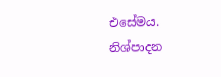එසේමය. නිශ්පාදන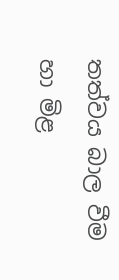තත්වය බාල වීම හා මිළ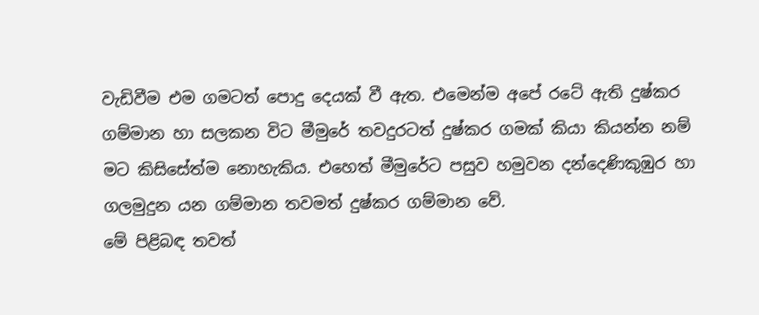වැඩිවීම එම ගමටත් පොදු දෙයක් වී ඇත. එමෙන්ම අපේ රටේ ඇති දුෂ්කර ගම්මාන හා සලකන විට මීමුරේ තවදුරටත් දුෂ්කර ගමක් කියා කියන්න නම් මට කිසිසේත්ම නොහැකිය. එහෙත් මීමුරේට පසුව හමුවන දන්දෙණිකුඹුර හා ගලමුදුන යන ගම්මාන තවමත් දුෂ්කර ගම්මාන වේ.
මේ පිළිබඳ තවත්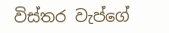විස්තර වැප්ගේ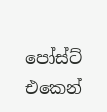පෝස්ට් එකෙන්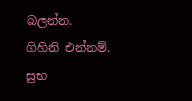බලන්න.
ගිහිනි එන්නම්.
සුභ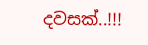දවසක්..!!!